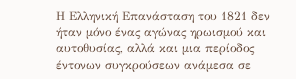Η Ελληνική Επανάσταση του 1821 δεν ήταν μόνο ένας αγώνας ηρωισμού και αυτοθυσίας, αλλά και μια περίοδος έντονων συγκρούσεων ανάμεσα σε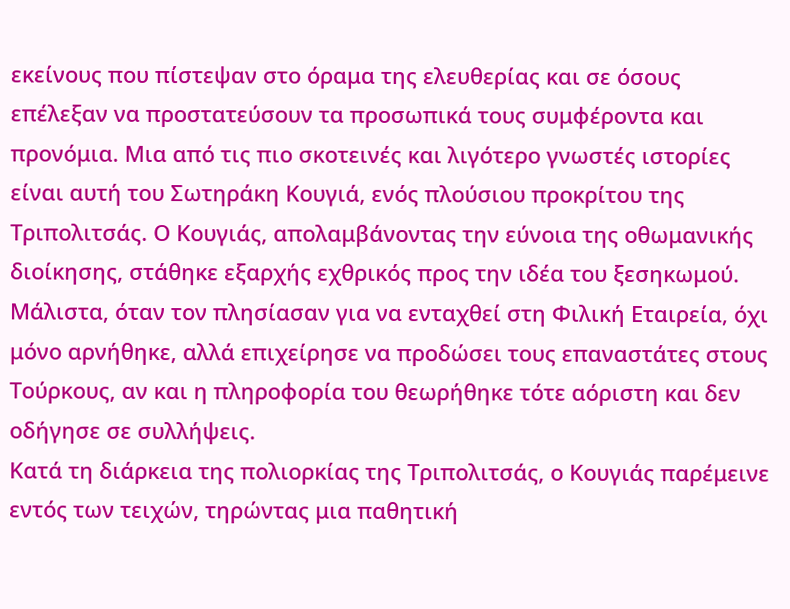εκείνους που πίστεψαν στο όραμα της ελευθερίας και σε όσους επέλεξαν να προστατεύσουν τα προσωπικά τους συμφέροντα και προνόμια. Μια από τις πιο σκοτεινές και λιγότερο γνωστές ιστορίες είναι αυτή του Σωτηράκη Κουγιά, ενός πλούσιου προκρίτου της Τριπολιτσάς. Ο Κουγιάς, απολαμβάνοντας την εύνοια της οθωμανικής διοίκησης, στάθηκε εξαρχής εχθρικός προς την ιδέα του ξεσηκωμού. Μάλιστα, όταν τον πλησίασαν για να ενταχθεί στη Φιλική Εταιρεία, όχι μόνο αρνήθηκε, αλλά επιχείρησε να προδώσει τους επαναστάτες στους Τούρκους, αν και η πληροφορία του θεωρήθηκε τότε αόριστη και δεν οδήγησε σε συλλήψεις.
Κατά τη διάρκεια της πολιορκίας της Τριπολιτσάς, ο Κουγιάς παρέμεινε εντός των τειχών, τηρώντας μια παθητική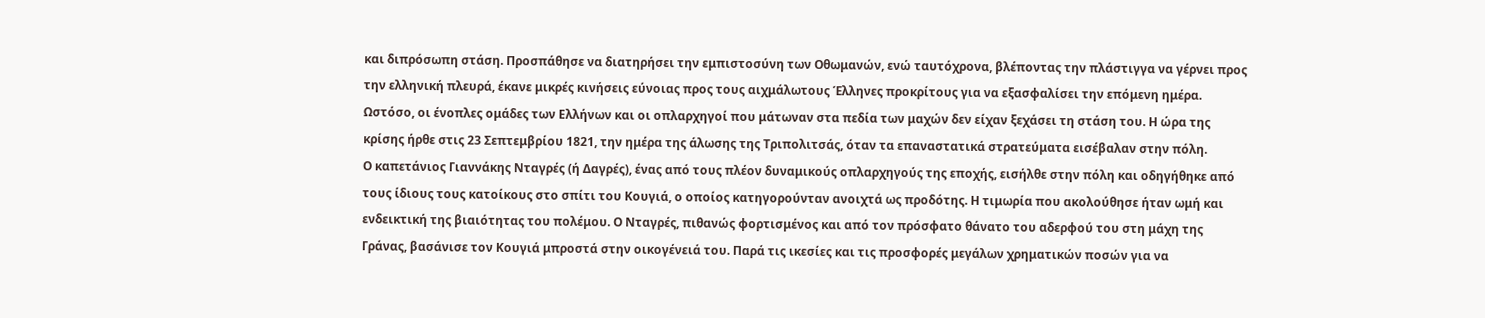και διπρόσωπη στάση. Προσπάθησε να διατηρήσει την εμπιστοσύνη των Οθωμανών, ενώ ταυτόχρονα, βλέποντας την πλάστιγγα να γέρνει προς την ελληνική πλευρά, έκανε μικρές κινήσεις εύνοιας προς τους αιχμάλωτους Έλληνες προκρίτους για να εξασφαλίσει την επόμενη ημέρα. Ωστόσο, οι ένοπλες ομάδες των Ελλήνων και οι οπλαρχηγοί που μάτωναν στα πεδία των μαχών δεν είχαν ξεχάσει τη στάση του. Η ώρα της κρίσης ήρθε στις 23 Σεπτεμβρίου 1821, την ημέρα της άλωσης της Τριπολιτσάς, όταν τα επαναστατικά στρατεύματα εισέβαλαν στην πόλη.
Ο καπετάνιος Γιαννάκης Νταγρές (ή Δαγρές), ένας από τους πλέον δυναμικούς οπλαρχηγούς της εποχής, εισήλθε στην πόλη και οδηγήθηκε από τους ίδιους τους κατοίκους στο σπίτι του Κουγιά, ο οποίος κατηγορούνταν ανοιχτά ως προδότης. Η τιμωρία που ακολούθησε ήταν ωμή και ενδεικτική της βιαιότητας του πολέμου. Ο Νταγρές, πιθανώς φορτισμένος και από τον πρόσφατο θάνατο του αδερφού του στη μάχη της Γράνας, βασάνισε τον Κουγιά μπροστά στην οικογένειά του. Παρά τις ικεσίες και τις προσφορές μεγάλων χρηματικών ποσών για να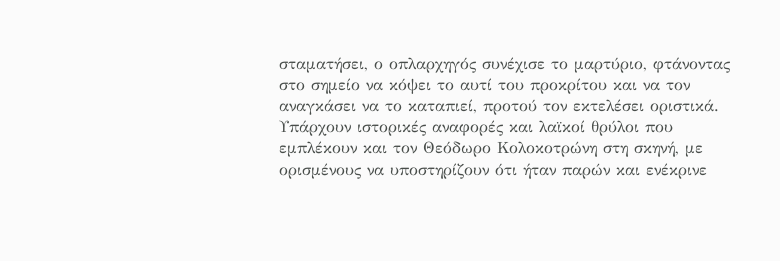σταματήσει, ο οπλαρχηγός συνέχισε το μαρτύριο, φτάνοντας στο σημείο να κόψει το αυτί του προκρίτου και να τον αναγκάσει να το καταπιεί, προτού τον εκτελέσει οριστικά.
Υπάρχουν ιστορικές αναφορές και λαϊκοί θρύλοι που εμπλέκουν και τον Θεόδωρο Κολοκοτρώνη στη σκηνή, με ορισμένους να υποστηρίζουν ότι ήταν παρών και ενέκρινε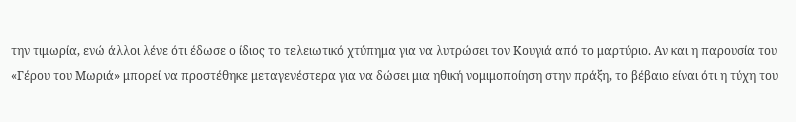την τιμωρία, ενώ άλλοι λένε ότι έδωσε ο ίδιος το τελειωτικό χτύπημα για να λυτρώσει τον Κουγιά από το μαρτύριο. Αν και η παρουσία του «Γέρου του Μωριά» μπορεί να προστέθηκε μεταγενέστερα για να δώσει μια ηθική νομιμοποίηση στην πράξη, το βέβαιο είναι ότι η τύχη του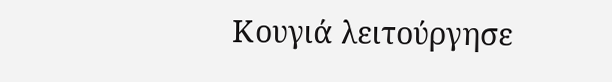Κουγιά λειτούργησε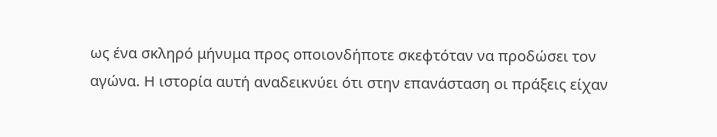ως ένα σκληρό μήνυμα προς οποιονδήποτε σκεφτόταν να προδώσει τον αγώνα. Η ιστορία αυτή αναδεικνύει ότι στην επανάσταση οι πράξεις είχαν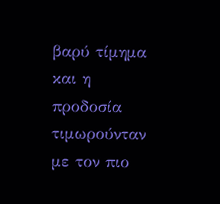βαρύ τίμημα και η προδοσία τιμωρούνταν με τον πιο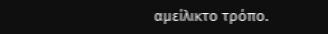αμείλικτο τρόπο.